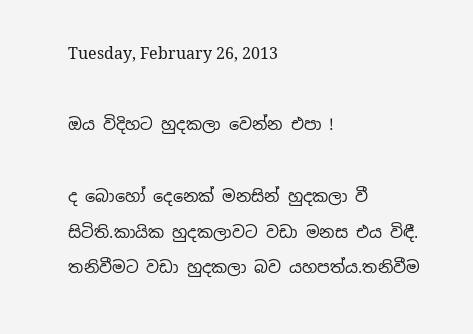Tuesday, February 26, 2013

ඔය විදිහට හුදකලා වෙන්න එපා !

ද බොහෝ දෙනෙක් මනසින් හුදකලා වී සිටිති.කායික හුදකලාවට වඩා මනස එය විඳී. තනිවීමට වඩා හුදකලා බව යහපත්ය.තනිවීම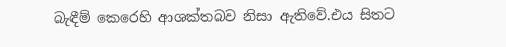බැඳීම් කෙරෙහි ආශක්තබව නිසා ඇතිවේ.එය සිතට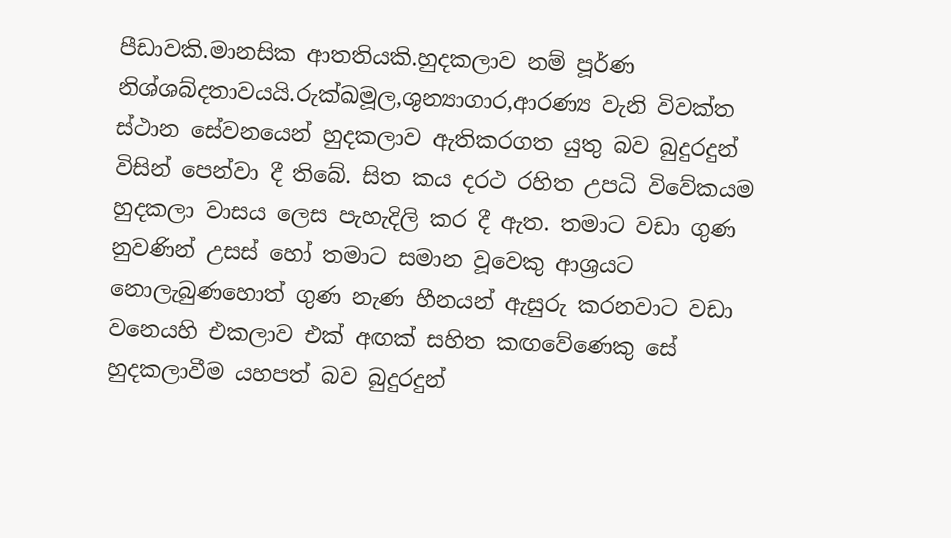පීඩාවකි.මානසික ආතතියකි.හුදකලාව නම් පූර්ණ නිශ්ශබ්දතාවයයි.රුක්ඛමූල,ශුන්‍යාගාර,ආරණ්‍ය වැනි විවක්ත ස්ථාන සේවනයෙන් හුදකලාව ඇතිකරගත යුතු බව බුදුරදුන් විසින් පෙන්වා දී තිබේ. සිත කය දරථ රහිත උපධි විවේකයම හුදකලා වාසය ලෙස පැහැදිලි කර දී ඇත. තමාට වඩා ගුණ නුවණින් උසස් හෝ තමාට සමාන වූවෙකු ආශ්‍රයට නොලැබුණහොත් ගුණ නැණ හීනයන් ඇසුරු කරනවාට වඩා වන‍ෙයහි එකලාව එක් අඟක් සහිත කඟවේණෙකු සේ හුදකලාවීම යහපත් බව බුදුරදුන්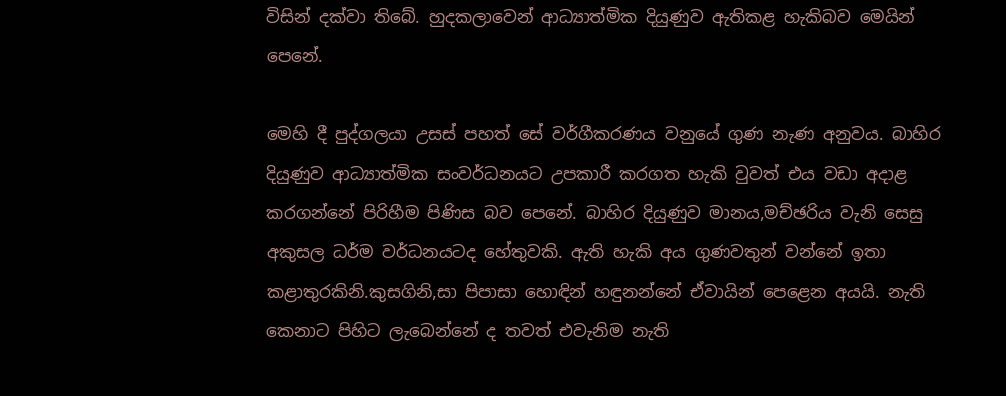විසින් දක්වා තිබේ. හුදකලා‍වෙන් ආධ්‍යාත්මික දියුණුව ඇතිකළ හැකිබව මෙයින් පෙනේ.

මෙහි දී පුද්ගලයා උසස් පහත් සේ වර්ගීකරණය වනුයේ ගුණ නැණ අනුවය. බාහිර දියුණුව ආධ්‍යාත්මික සංවර්ධනයට උපකාරී කරගත හැකි වුවත් එය වඩා අදාළ කරගන්නේ පිරිහීම පිණිස බව පෙනේ. බාහිර දියුණුව මානය,මච්ඡරිය වැනි සෙසු අකුසල ධර්ම වර්ධනයටද හේතුවකි. ඇති හැකි අය ගුණවතුන් වන්නේ ඉතා කළාතුරකිනි.කුසගිනි,සා පිපාසා හොඳින් හඳුනන්නේ ඒවායින් පෙළෙන අයයි. නැති කෙනාට පිහිට ලැබෙන්නේ ද තවත් එවැනිම නැති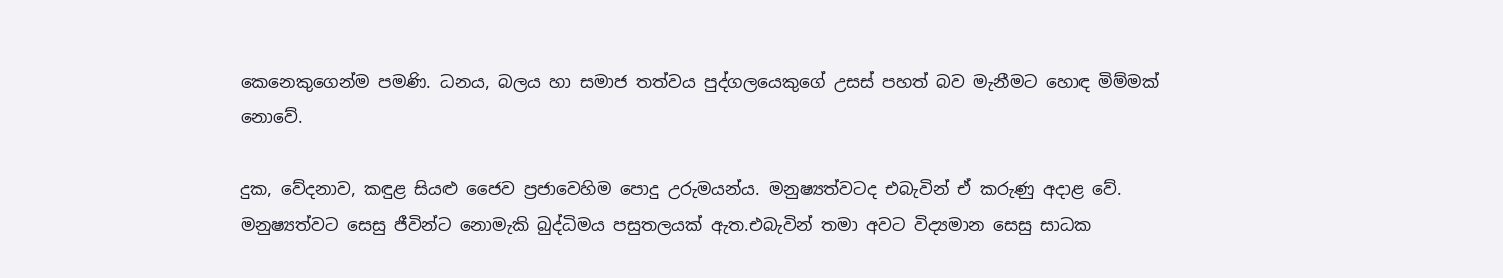කෙනෙකුගෙන්ම පමණි. ධනය, බලය හා සමාජ තත්වය පුද්ගලයෙකුගේ උසස් පහත් බව මැනීමට හොඳ මිම්මක් නොවේ.

දුක, වේදනාව, කඳුළ සියළු ජෛව ප්‍රජාවෙහිම පොදු උරුමයන්ය. මනුෂ්‍යත්වටද එබැවින් ඒ කරුණු අදාළ වේ. මනුෂ්‍යත්වට සෙසු ජීවින්ට නොමැකි බුද්ධිමය පසුතලයක් ඇත.එබැවින් තමා අවට විද්‍යමාන සෙසු සාධක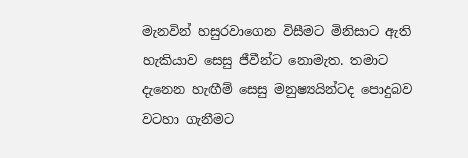මැනවින් හසුරවාගෙන විසීමට මිනිසාට ඇති හැකියාව සෙසු ජීවීන්ට නොමැත. තමාට දැනෙන හැඟීම් සෙසු මනුෂ්‍යයින්ටද පොදුබව වටහා ගැනීමට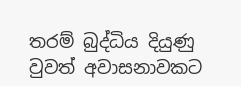තරම් බුද්ධිය දියුණු වුවත් අවාසනාවකට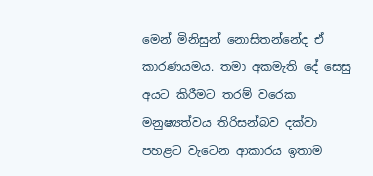මෙන් මිනිසුන් නොසිතන්නේද ඒ කාරණයමය. තමා අකමැති දේ සෙසු අයට කිරීමට තරම් වරෙක මනුෂ්‍යත්වය තිරිසන්බව දක්වා පහළට වැටෙන ආකාරය ඉතාම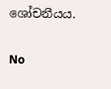ශෝචනීයය.

No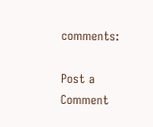comments:

Post a Comment